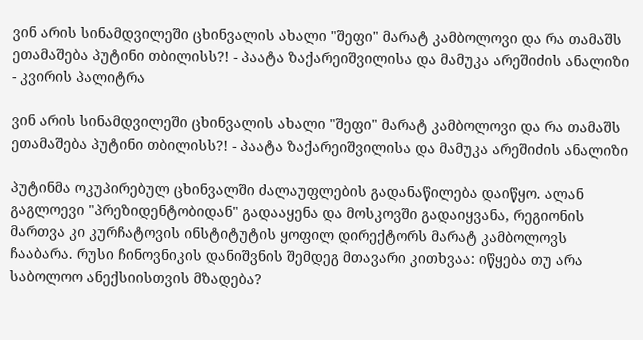ვინ არის სინამდვილეში ცხინვალის ახალი "შეფი" მარატ კამბოლოვი და რა თამაშს ეთამაშება პუტინი თბილისს?! - პაატა ზაქარეიშვილისა და მამუკა არეშიძის ანალიზი - კვირის პალიტრა

ვინ არის სინამდვილეში ცხინვალის ახალი "შეფი" მარატ კამბოლოვი და რა თამაშს ეთამაშება პუტინი თბილისს?! - პაატა ზაქარეიშვილისა და მამუკა არეშიძის ანალიზი

პუტინმა ოკუპირებულ ცხინვალში ძალაუფლების გადანაწილება დაიწყო. ალან გაგლოევი "პრეზიდენტობიდან" გადააყენა და მოსკოვში გადაიყვანა, რეგიონის მართვა კი კურჩატოვის ინსტიტუტის ყოფილ დირექტორს მარატ კამბოლოვს ჩააბარა. რუსი ჩინოვნიკის დანიშვნის შემდეგ მთავარი კითხვაა: იწყება თუ არა საბოლოო ანექსიისთვის მზადება?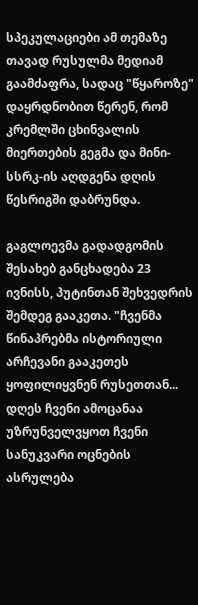სპეკულაციები ამ თემაზე თავად რუსულმა მედიამ გაამძაფრა, სადაც "წყაროზე" დაყრდნობით წერენ, რომ კრემლში ცხინვალის მიერთების გეგმა და მინი-სსრკ-ის აღდგენა დღის წესრიგში დაბრუნდა.

გაგლოევმა გადადგომის შესახებ განცხადება 23 ივნისს, პუტინთან შეხვედრის შემდეგ გააკეთა. "ჩვენმა წინაპრებმა ისტორიული არჩევანი გააკეთეს ყოფილიყვნენ რუსეთთან... დღეს ჩვენი ამოცანაა უზრუნველვყოთ ჩვენი სანუკვარი ოცნების ასრულება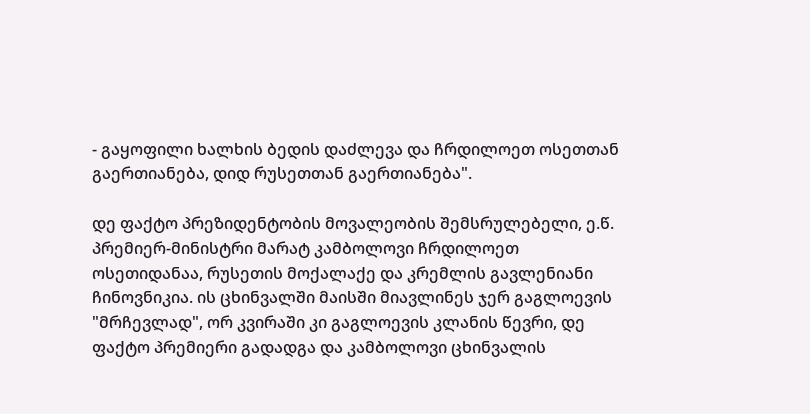- გაყოფილი ხალხის ბედის დაძლევა და ჩრდილოეთ ოსეთთან გაერთიანება, დიდ რუსეთთან გაერთიანება".

დე ფაქტო პრეზიდენტობის მოვალეობის შემსრულებელი, ე.წ. პრემიერ-მინისტრი მარატ კამბოლოვი ჩრდილოეთ ოსეთიდანაა, რუსეთის მოქალაქე და კრემლის გავლენიანი ჩინოვნიკია. ის ცხინვალში მაისში მიავლინეს ჯერ გაგლოევის "მრჩევლად", ორ კვირაში კი გაგლოევის კლანის წევრი, დე ფაქტო პრემიერი გადადგა და კამბოლოვი ცხინვალის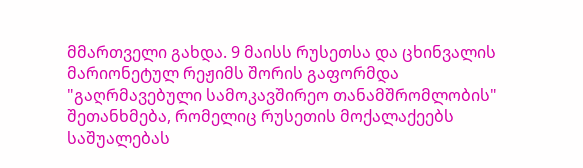მმართველი გახდა. 9 მაისს რუსეთსა და ცხინვალის მარიონეტულ რეჟიმს შორის გაფორმდა "გაღრმავებული სამოკავშირეო თანამშრომლობის" შეთანხმება, რომელიც რუსეთის მოქალაქეებს საშუალებას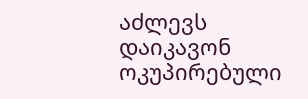აძლევს დაიკავონ ოკუპირებული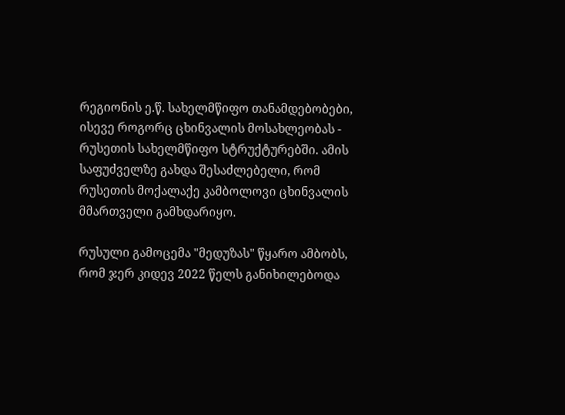რეგიონის ე.წ. სახელმწიფო თანამდებობები, ისევე როგორც ცხინვალის მოსახლეობას - რუსეთის სახელმწიფო სტრუქტურებში. ამის საფუძველზე გახდა შესაძლებელი, რომ რუსეთის მოქალაქე კამბოლოვი ცხინვალის მმართველი გამხდარიყო.

რუსული გამოცემა "მედუზას" წყარო ამბობს, რომ ჯერ კიდევ 2022 წელს განიხილებოდა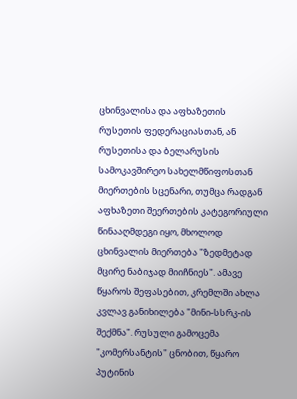ცხინვალისა და აფხაზეთის რუსეთის ფედერაციასთან, ან რუსეთისა და ბელარუსის სამოკავშირეო სახელმწიფოსთან მიერთების სცენარი, თუმცა რადგან აფხაზეთი შეერთების კატეგორიული წინააღმდეგი იყო, მხოლოდ ცხინვალის მიერთება "ზედმეტად მცირე ნაბიჯად მიიჩნიეს". ამავე წყაროს შეფასებით, კრემლში ახლა კვლავ განიხილება "მინი-სსრკ-ის შექმნა". რუსული გამოცემა "კომერსანტის" ცნობით, წყარო პუტინის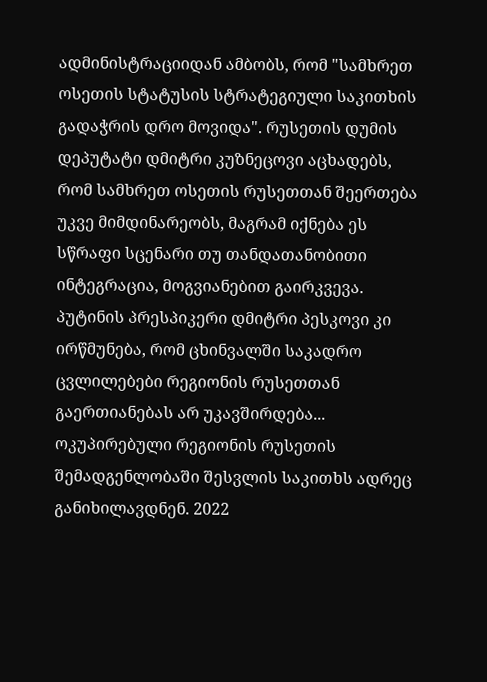ადმინისტრაციიდან ამბობს, რომ "სამხრეთ ოსეთის სტატუსის სტრატეგიული საკითხის გადაჭრის დრო მოვიდა". რუსეთის დუმის დეპუტატი დმიტრი კუზნეცოვი აცხადებს, რომ სამხრეთ ოსეთის რუსეთთან შეერთება უკვე მიმდინარეობს, მაგრამ იქნება ეს სწრაფი სცენარი თუ თანდათანობითი ინტეგრაცია, მოგვიანებით გაირკვევა. პუტინის პრესპიკერი დმიტრი პესკოვი კი ირწმუნება, რომ ცხინვალში საკადრო ცვლილებები რეგიონის რუსეთთან გაერთიანებას არ უკავშირდება... ოკუპირებული რეგიონის რუსეთის შემადგენლობაში შესვლის საკითხს ადრეც განიხილავდნენ. 2022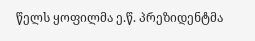წელს ყოფილმა ე.წ. პრეზიდენტმა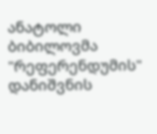ანატოლი ბიბილოვმა "რეფერენდუმის" დანიშვნის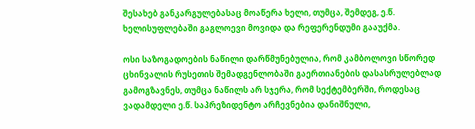შესახებ განკარგულებასაც მოაწერა ხელი, თუმცა, შემდეგ, ე.წ. ხელისუფლებაში გაგლოევი მოვიდა და რეფერენდუმი გააუქმა.

ოსი საზოგადოების ნაწილი დარწმუნებულია, რომ კამბოლოვი სწორედ ცხინვალის რუსეთის შემადგენლობაში გაერთიანების დასასრულებლად გამოგზავნეს, თუმცა ნაწილს არ სჯერა, რომ სექტემბერში, როდესაც ვადამდელი ე.წ. საპრეზიდენტო არჩევნებია დანიშნული,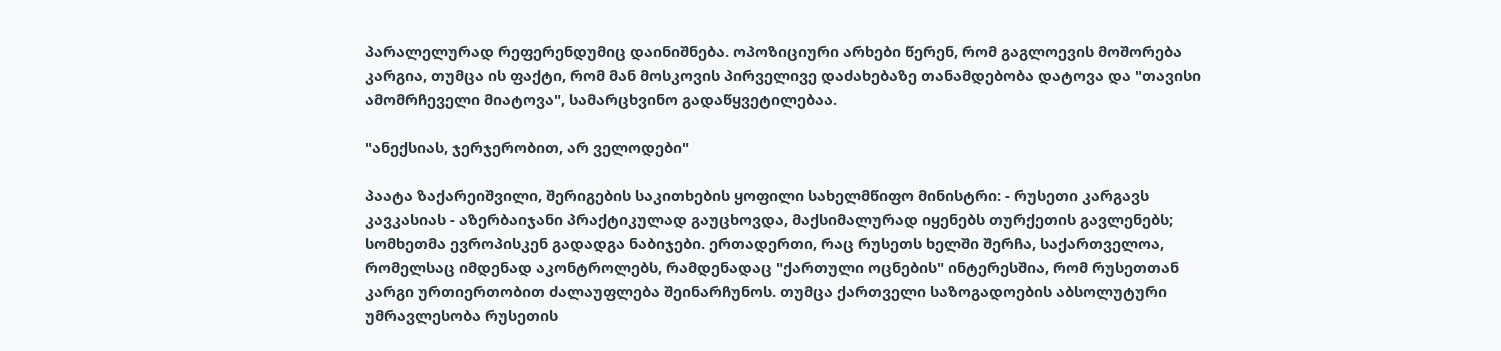პარალელურად რეფერენდუმიც დაინიშნება. ოპოზიციური არხები წერენ, რომ გაგლოევის მოშორება კარგია, თუმცა ის ფაქტი, რომ მან მოსკოვის პირველივე დაძახებაზე თანამდებობა დატოვა და "თავისი ამომრჩეველი მიატოვა", სამარცხვინო გადაწყვეტილებაა.

"ანექსიას, ჯერჯერობით, არ ველოდები"

პაატა ზაქარეიშვილი, შერიგების საკითხების ყოფილი სახელმწიფო მინისტრი: - რუსეთი კარგავს კავკასიას - აზერბაიჯანი პრაქტიკულად გაუცხოვდა, მაქსიმალურად იყენებს თურქეთის გავლენებს; სომხეთმა ევროპისკენ გადადგა ნაბიჯები. ერთადერთი, რაც რუსეთს ხელში შერჩა, საქართველოა, რომელსაც იმდენად აკონტროლებს, რამდენადაც "ქართული ოცნების" ინტერესშია, რომ რუსეთთან კარგი ურთიერთობით ძალაუფლება შეინარჩუნოს. თუმცა ქართველი საზოგადოების აბსოლუტური უმრავლესობა რუსეთის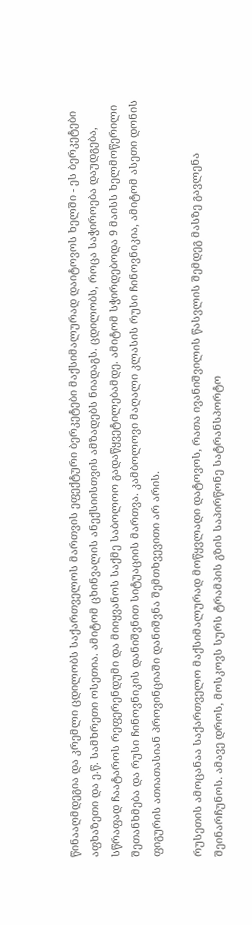წინააღმდეგია და კრემლი ცდილობს საქართველოს მართვის ეფექტური ბერკეტები მაქსიმალურად დაიტოვოს ხელში - ეს ბერკეტები აფხაზეთი და ე.წ. სამხრეთი ოსეთია. ამიტომ ცხინვალის ანექსიისთვის ამზადებს ნიადაგს. ცდილობს, როცა საჭიროება დაუდგება, სწრაფად ჩაატაროს რეფერენდუმი და მიიყვანოს საქმე საბოლოო გადაწყვეტილებამდე. ამიტომ სჭირდებოდა 9 მაისს ხელმოწერილი შეთანხმება და რუსი ჩინოვნიკის დანიშვნით სიტუაციის მართვა. კამბოლოვი მაღალი კლასის რუსი ჩინოვნიკია, ამიტომ ასეთი დონის ფიგურის ათიათასიან პროვინციაში დანიშვნა შემთხვევითი არ არის.

რუსეთის ამოცანაა საქართველო მაქსიმალურად მოწყვლადი დატოვოს, რათა ივანიშვილის წასვლის შემდეგ მასზე გავლენა შეინარჩუნოს. ამავე დროს, მოსკოვს სურს ტრამპის გზის საპირწონე სატრანსპორტო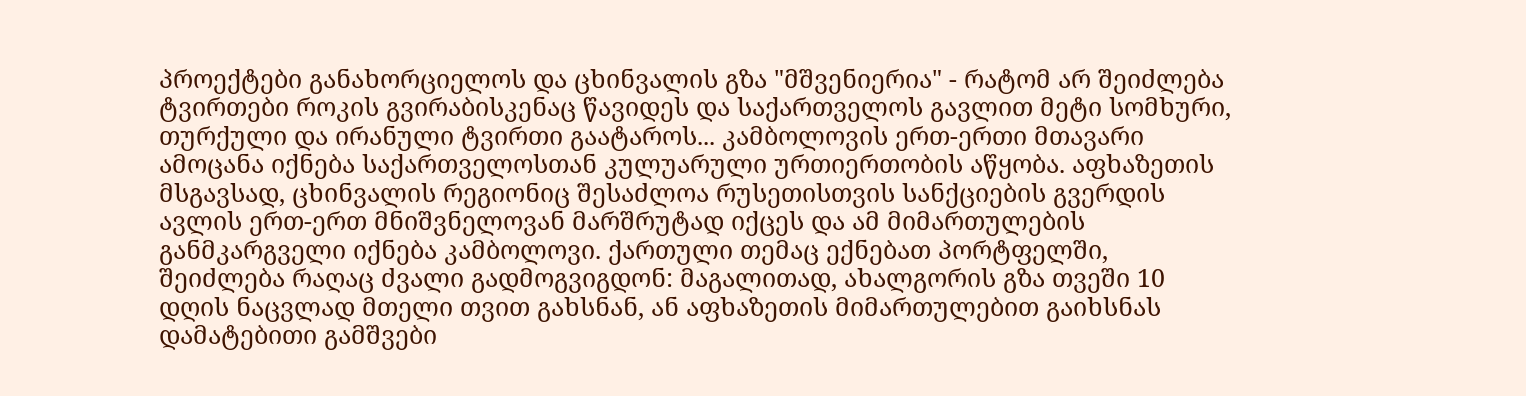პროექტები განახორციელოს და ცხინვალის გზა "მშვენიერია" - რატომ არ შეიძლება ტვირთები როკის გვირაბისკენაც წავიდეს და საქართველოს გავლით მეტი სომხური, თურქული და ირანული ტვირთი გაატაროს... კამბოლოვის ერთ-ერთი მთავარი ამოცანა იქნება საქართველოსთან კულუარული ურთიერთობის აწყობა. აფხაზეთის მსგავსად, ცხინვალის რეგიონიც შესაძლოა რუსეთისთვის სანქციების გვერდის ავლის ერთ-ერთ მნიშვნელოვან მარშრუტად იქცეს და ამ მიმართულების განმკარგველი იქნება კამბოლოვი. ქართული თემაც ექნებათ პორტფელში, შეიძლება რაღაც ძვალი გადმოგვიგდონ: მაგალითად, ახალგორის გზა თვეში 10 დღის ნაცვლად მთელი თვით გახსნან, ან აფხაზეთის მიმართულებით გაიხსნას დამატებითი გამშვები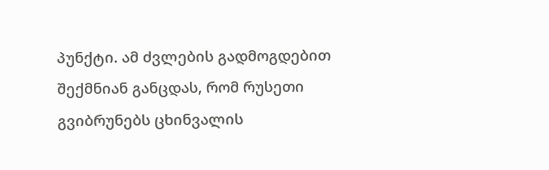პუნქტი. ამ ძვლების გადმოგდებით შექმნიან განცდას, რომ რუსეთი გვიბრუნებს ცხინვალის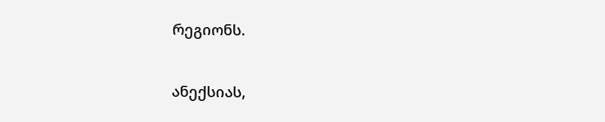რეგიონს.

ანექსიას,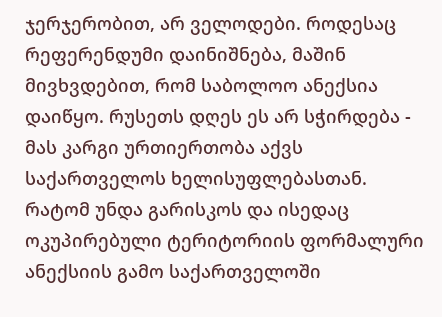ჯერჯერობით, არ ველოდები. როდესაც რეფერენდუმი დაინიშნება, მაშინ მივხვდებით, რომ საბოლოო ანექსია დაიწყო. რუსეთს დღეს ეს არ სჭირდება - მას კარგი ურთიერთობა აქვს საქართველოს ხელისუფლებასთან. რატომ უნდა გარისკოს და ისედაც ოკუპირებული ტერიტორიის ფორმალური ანექსიის გამო საქართველოში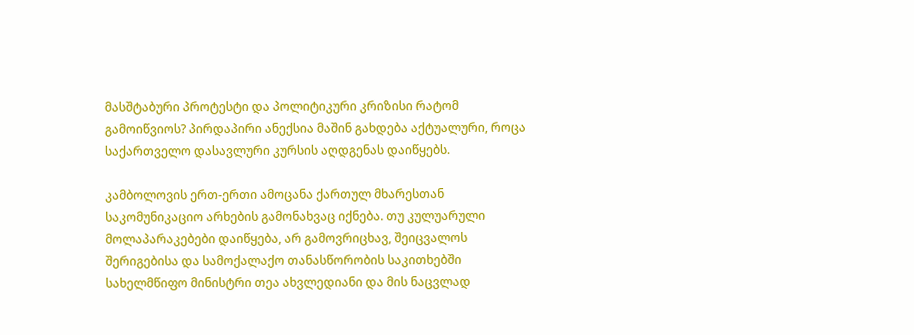მასშტაბური პროტესტი და პოლიტიკური კრიზისი რატომ გამოიწვიოს? პირდაპირი ანექსია მაშინ გახდება აქტუალური, როცა საქართველო დასავლური კურსის აღდგენას დაიწყებს.

კამბოლოვის ერთ-ერთი ამოცანა ქართულ მხარესთან საკომუნიკაციო არხების გამონახვაც იქნება. თუ კულუარული მოლაპარაკებები დაიწყება, არ გამოვრიცხავ, შეიცვალოს შერიგებისა და სამოქალაქო თანასწორობის საკითხებში სახელმწიფო მინისტრი თეა ახვლედიანი და მის ნაცვლად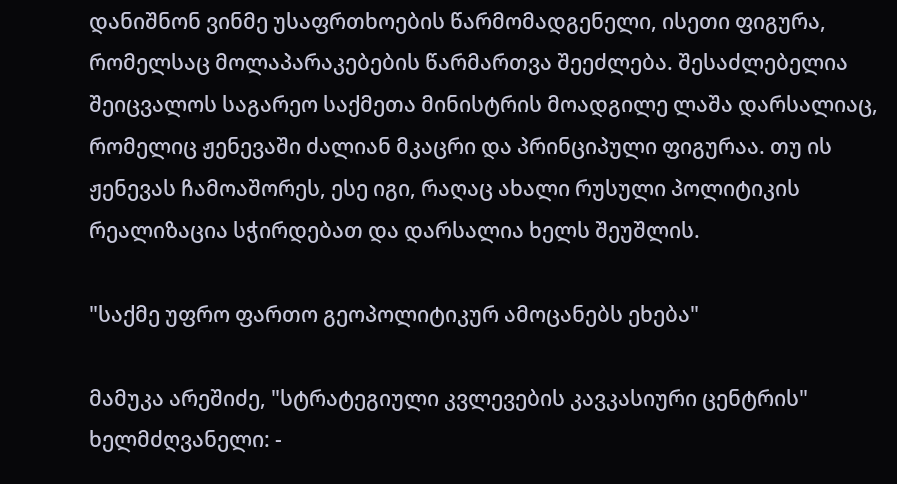დანიშნონ ვინმე უსაფრთხოების წარმომადგენელი, ისეთი ფიგურა, რომელსაც მოლაპარაკებების წარმართვა შეეძლება. შესაძლებელია შეიცვალოს საგარეო საქმეთა მინისტრის მოადგილე ლაშა დარსალიაც, რომელიც ჟენევაში ძალიან მკაცრი და პრინციპული ფიგურაა. თუ ის ჟენევას ჩამოაშორეს, ესე იგი, რაღაც ახალი რუსული პოლიტიკის რეალიზაცია სჭირდებათ და დარსალია ხელს შეუშლის.

"საქმე უფრო ფართო გეოპოლიტიკურ ამოცანებს ეხება"

მამუკა არეშიძე, "სტრატეგიული კვლევების კავკასიური ცენტრის" ხელმძღვანელი: -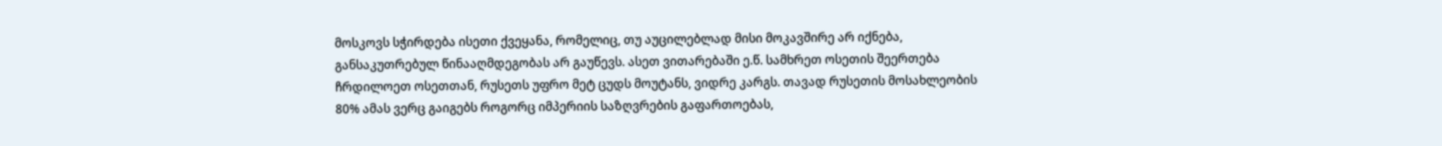მოსკოვს სჭირდება ისეთი ქვეყანა, რომელიც, თუ აუცილებლად მისი მოკავშირე არ იქნება, განსაკუთრებულ წინააღმდეგობას არ გაუწევს. ასეთ ვითარებაში ე.წ. სამხრეთ ოსეთის შეერთება ჩრდილოეთ ოსეთთან, რუსეთს უფრო მეტ ცუდს მოუტანს, ვიდრე კარგს. თავად რუსეთის მოსახლეობის 80% ამას ვერც გაიგებს როგორც იმპერიის საზღვრების გაფართოებას,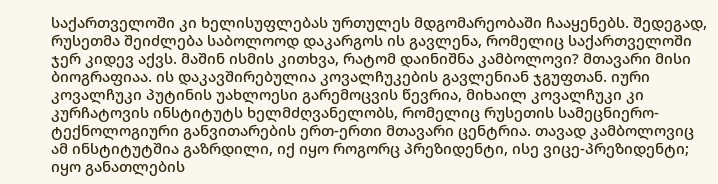საქართველოში კი ხელისუფლებას ურთულეს მდგომარეობაში ჩააყენებს. შედეგად, რუსეთმა შეიძლება საბოლოოდ დაკარგოს ის გავლენა, რომელიც საქართველოში ჯერ კიდევ აქვს. მაშინ ისმის კითხვა, რატომ დაინიშნა კამბოლოვი? მთავარი მისი ბიოგრაფიაა. ის დაკავშირებულია კოვალჩუკების გავლენიან ჯგუფთან. იური კოვალჩუკი პუტინის უახლოესი გარემოცვის წევრია, მიხაილ კოვალჩუკი კი კურჩატოვის ინსტიტუტს ხელმძღვანელობს, რომელიც რუსეთის სამეცნიერო-ტექნოლოგიური განვითარების ერთ-ერთი მთავარი ცენტრია. თავად კამბოლოვიც ამ ინსტიტუტშია გაზრდილი, იქ იყო როგორც პრეზიდენტი, ისე ვიცე-პრეზიდენტი; იყო განათლების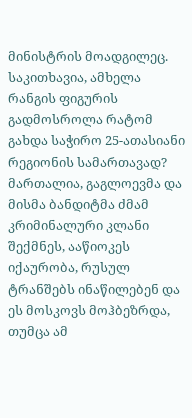მინისტრის მოადგილეც. საკითხავია, ამხელა რანგის ფიგურის გადმოსროლა რატომ გახდა საჭირო 25-ათასიანი რეგიონის სამართავად? მართალია, გაგლოევმა და მისმა ბანდიტმა ძმამ კრიმინალური კლანი შექმნეს, ააწიოკეს იქაურობა, რუსულ ტრანშებს ინაწილებენ და ეს მოსკოვს მოჰბეზრდა, თუმცა ამ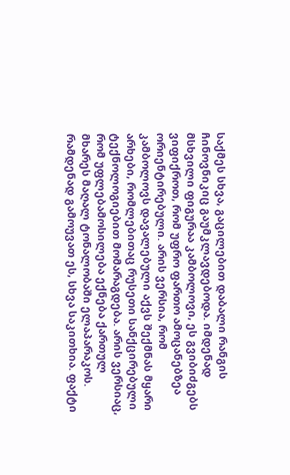საქმეს სხვა, გაცილებით დაბალი რანგის ჩინოვნიკიც გაუმკლავდებოდა. იმდენად მსხვილი ფიგურაა კამბოლოვი, ეს გვიბიძგებს ვიფიქროთ, რომ უფრო ფართო ამოცანებზეა ორიენტირებული. არის ვერსია, რომ კამბოლოვს დავალებული აქვს შექმნას მყარი არხები, რომლებითაც რუსეთი სანქცირებული ტექნოლოგიებით მომარაგდება. არის ვერსიაც, რომ უფლებამოსილება ექნება ქართულ მხარეს მაღალ ტონალობაში ელაპარაკოს. რამდენად გამოუვათ ეს, სხვა საკითხია. ფაქტი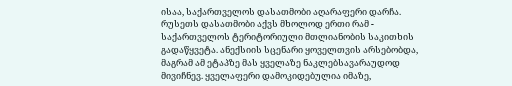ისაა, საქართველოს დასათმობი აღარაფერი დარჩა. რუსეთს დასათმობი აქვს მხოლოდ ერთი რამ - საქართველოს ტერიტორიული მთლიანობის საკითხის გადაწყვეტა. ანექსიის სცენარი ყოველთვის არსებობდა, მაგრამ ამ ეტაპზე მას ყველაზე ნაკლებსავარაუდოდ მივიჩნევ. ყველაფერი დამოკიდებულია იმაზე,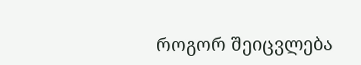როგორ შეიცვლება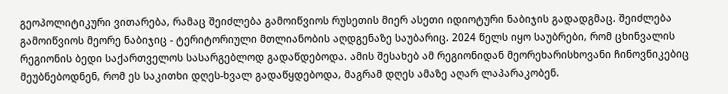გეოპოლიტიკური ვითარება, რამაც შეიძლება გამოიწვიოს რუსეთის მიერ ასეთი იდიოტური ნაბიჯის გადადგმაც. შეიძლება გამოიწვიოს მეორე ნაბიჯიც - ტერიტორიული მთლიანობის აღდგენაზე საუბარიც. 2024 წელს იყო საუბრები, რომ ცხინვალის რეგიონის ბედი საქართველოს სასარგებლოდ გადაწდებოდა. ამის შესახებ ამ რეგიონიდან მეორეხარისხოვანი ჩინოვნიკებიც მეუბნებოდნენ, რომ ეს საკითხი დღეს-ხვალ გადაწყდებოდა, მაგრამ დღეს ამაზე აღარ ლაპარაკობენ.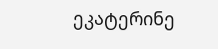ეკატერინე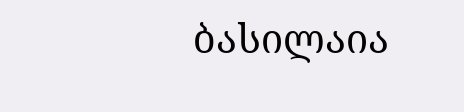ბასილაია